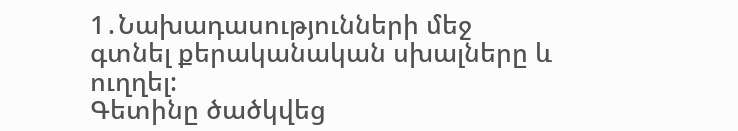1․Նախադասությունների մեջ գտնել քերականական սխալները և ուղղել:
Գետինը ծածկվեց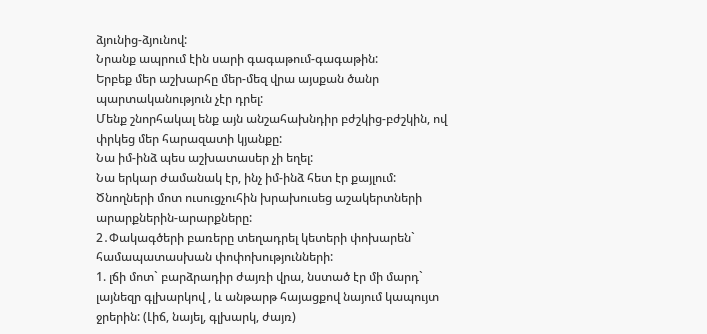ձյունից-ձյունով:
Նրանք ապրում էին սարի գագաթում-գագաթին:
Երբեք մեր աշխարհը մեր-մեզ վրա այսքան ծանր պարտականություն չէր դրել:
Մենք շնորհակալ ենք այն անշահախնդիր բժշկից-բժշկին, ով փրկեց մեր հարազատի կյանքը:
Նա իմ-ինձ պես աշխատասեր չի եղել:
Նա երկար ժամանակ էր, ինչ իմ-ինձ հետ էր քայլում:
Ծնողների մոտ ուսուցչուհին խրախուսեց աշակերտների արարքներին-արարքները:
2․Փակագծերի բառերը տեղադրել կետերի փոխարեն` համապատասխան փոփոխությունների:
1. լճի մոտ` բարձրադիր ժայռի վրա, նստած էր մի մարդ` լայնեզր գլխարկով , և անթարթ հայացքով նայում կապույտ ջրերին: (Լիճ, նայել, գլխարկ, ժայռ)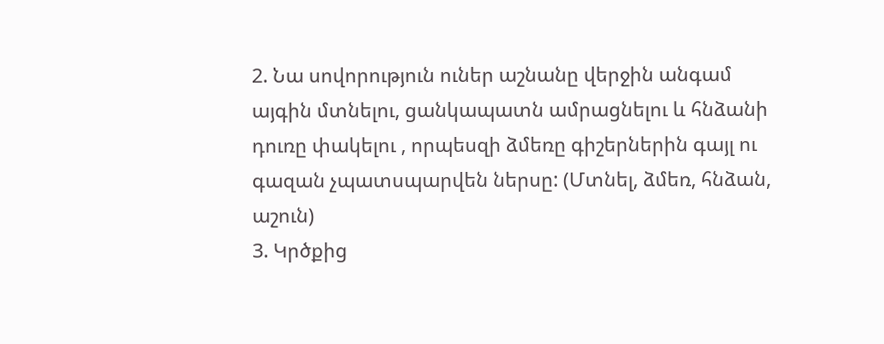2. Նա սովորություն ուներ աշնանը վերջին անգամ այգին մտնելու, ցանկապատն ամրացնելու և հնձանի դուռը փակելու , որպեսզի ձմեռը գիշերներին գայլ ու գազան չպատսպարվեն ներսը: (Մտնել, ձմեռ, հնձան, աշուն)
3. Կրծքից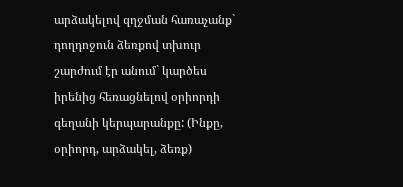արձակելով զղջման հառաչանք` դողդոջուն ձեռքով տխուր շարժում էր անում` կարծես իրենից հեռացնելով օրիորդի գեղանի կերպարանքը: (Ինքը, օրիորդ, արձակել, ձեռք)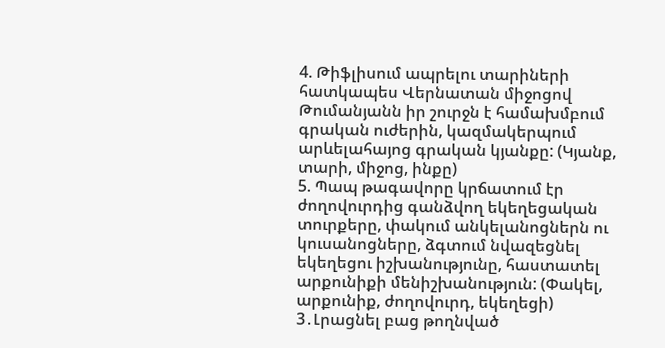4. Թիֆլիսում ապրելու տարիների հատկապես Վերնատան միջոցով Թումանյանն իր շուրջն է համախմբում գրական ուժերին, կազմակերպում արևելահայոց գրական կյանքը: (Կյանք, տարի, միջոց, ինքը)
5. Պապ թագավորը կրճատում էր ժողովուրդից գանձվող եկեղեցական տուրքերը, փակում անկելանոցներն ու կուսանոցները, ձգտում նվազեցնել եկեղեցու իշխանությունը, հաստատել արքունիքի մենիշխանություն: (Փակել, արքունիք, ժողովուրդ, եկեղեցի)
3․Լրացնել բաց թողնված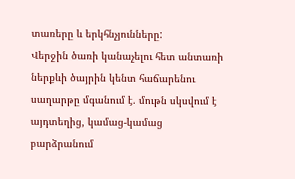տառերը և երկհնչյունները:
Վերջին ծառի կանաչելու հետ անտառի ներքևի ծայրին կենտ հաճարենու սաղարթը մգանում է. մութն սկսվում է այդտեղից, կամաց-կամաց բարձրանում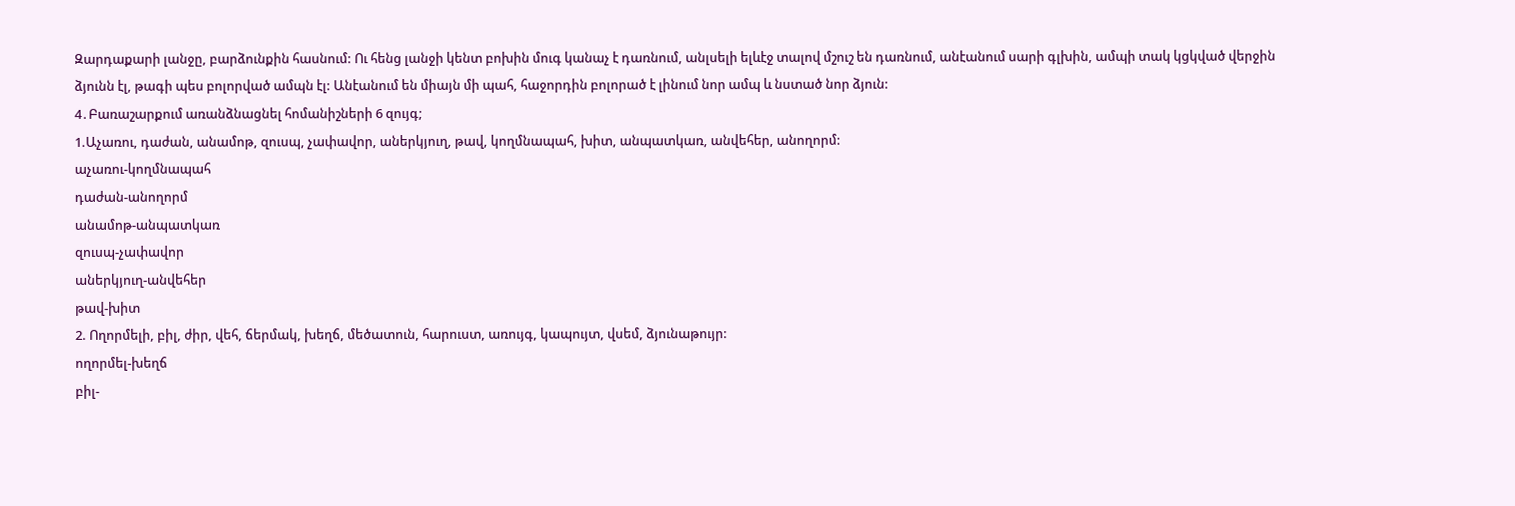Զարդաքարի լանջը, բարձունքին հասնում: Ու հենց լանջի կենտ բոխին մուգ կանաչ է դառնում, անլսելի ելևէջ տալով մշուշ են դառնում, անէանում սարի գլխին, ամպի տակ կցկված վերջին ձյունն էլ, թագի պես բոլորված ամպն էլ: Անէանում են միայն մի պահ, հաջորդին բոլորած է լինում նոր ամպ և նստած նոր ձյուն:
4․Բառաշարքում առանձնացնել հոմանիշների 6 զույգ;
1.Աչառու, դաժան, անամոթ, զուսպ, չափավոր, աներկյուղ, թավ, կողմնապահ, խիտ, անպատկառ, անվեհեր, անողորմ:
աչառու-կողմնապահ
դաժան-անողորմ
անամոթ-անպատկառ
զուսպ-չափավոր
աներկյուղ-անվեհեր
թավ-խիտ
2. Ողորմելի, բիլ, ժիր, վեհ, ճերմակ, խեղճ, մեծատուն, հարուստ, առույգ, կապույտ, վսեմ, ձյունաթույր:
ողորմել-խեղճ
բիլ-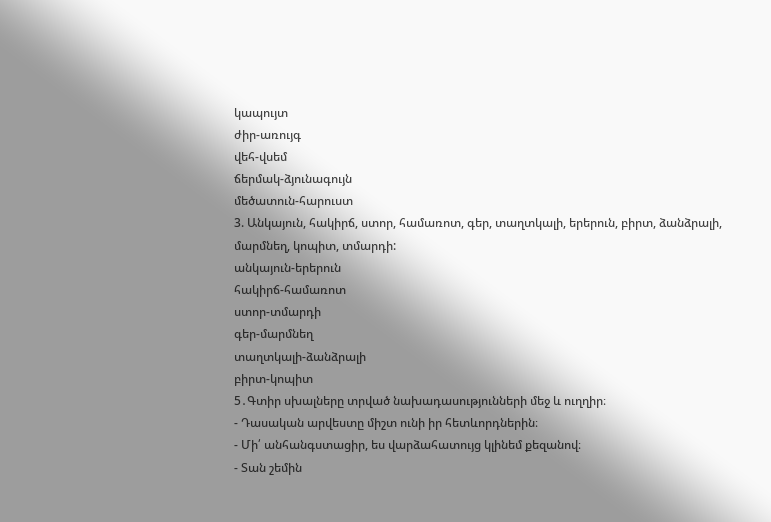կապույտ
ժիր-առույգ
վեհ-վսեմ
ճերմակ-ձյունագույն
մեծատուն-հարուստ
3. Անկայուն, հակիրճ, ստոր, համառոտ, գեր, տաղտկալի, երերուն, բիրտ, ձանձրալի, մարմնեղ, կոպիտ, տմարդի:
անկայուն-երերուն
հակիրճ-համառոտ
ստոր-տմարդի
գեր-մարմնեղ
տաղտկալի-ձանձրալի
բիրտ-կոպիտ
5․Գտիր սխալները տրված նախադասությունների մեջ և ուղղիր։
- Դասական արվեստը միշտ ունի իր հետևորդներին։
- Մի՛ անհանգստացիր, ես վարձահատույց կլինեմ քեզանով։
- Տան շեմին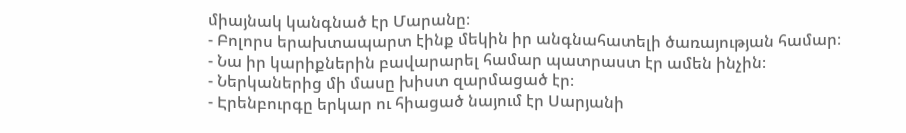միայնակ կանգնած էր Մարանը։
- Բոլորս երախտապարտ էինք մեկին իր անգնահատելի ծառայության համար։
- Նա իր կարիքներին բավարարել համար պատրաստ էր ամեն ինչին։
- Ներկաներից մի մասը խիստ զարմացած էր։
- Էրենբուրգը երկար ու հիացած նայում էր Սարյանի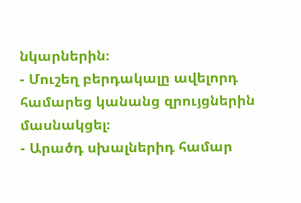նկարներին։
- Մուշեղ բերդակալը ավելորդ համարեց կանանց զրույցներին մասնակցել։
- Արածդ սխալներիդ համար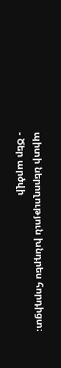պիտի ներողություն խնդրես հորդիցտ։
- Ծեր արծվի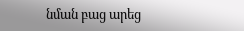նման բաց արեց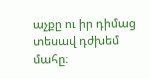աչքը ու իր դիմաց տեսավ դժխեմ մահը։